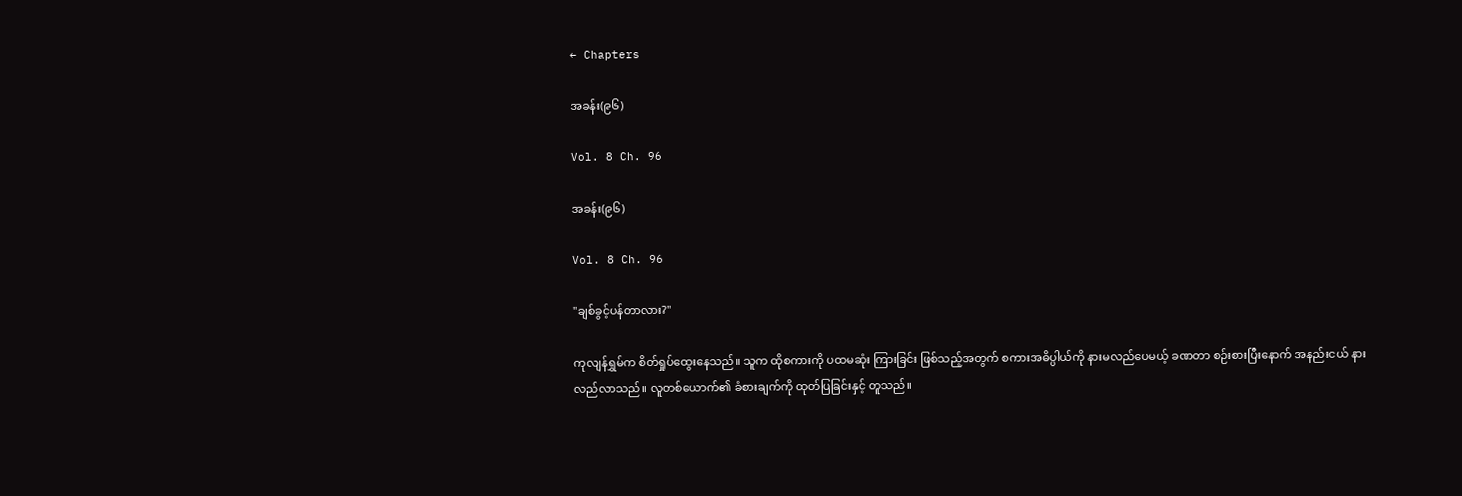← Chapters

အခန်း(၉၆)

Vol. 8 Ch. 96

အခန်း(၉၆)

Vol. 8 Ch. 96

"ချစ်ခွင့်ပန်တာလား?"

ကုလျန်ရွှမ်က စိတ်ရှုပ်ထွေးနေသည်။ သူက ထိုစကားကို ပထမဆုံး ကြားခြင်း ဖြစ်သည့်အတွက် စကားအဓိပ္ပါယ်ကို နားမလည်ပေမယ့် ခဏတာ စဉ်းစားပြီးနောက် အနည်းငယ် နားလည်လာသည်။ လူတစ်ယောက်၏ ခံစားချက်ကို ထုတ်ပြခြင်းနှင့် တူသည်။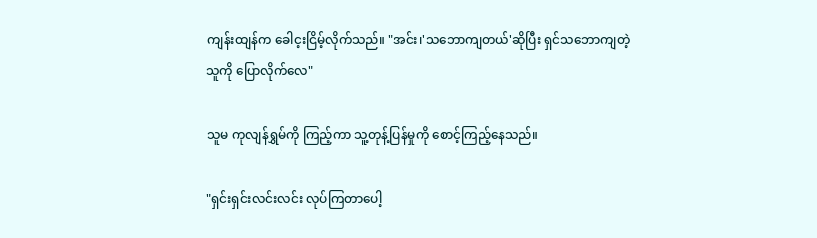ကျန်းထျန်က ခေါင့းငြိမ့်လိုက်သည်။ "အင်း၊'သဘောကျတယ်'ဆိုပြီး ရှင်သဘောကျတဲ့သူကို ပြောလိုက်လေ"

သူမ ကုလျန်ရွှမ်ကို ကြည့်ကာ သူ့တုန့်ပြန်မှုကို စောင့်ကြည့်နေသည်။

"ရှင်းရှင်းလင်းလင်း လုပ်ကြတာပေါ့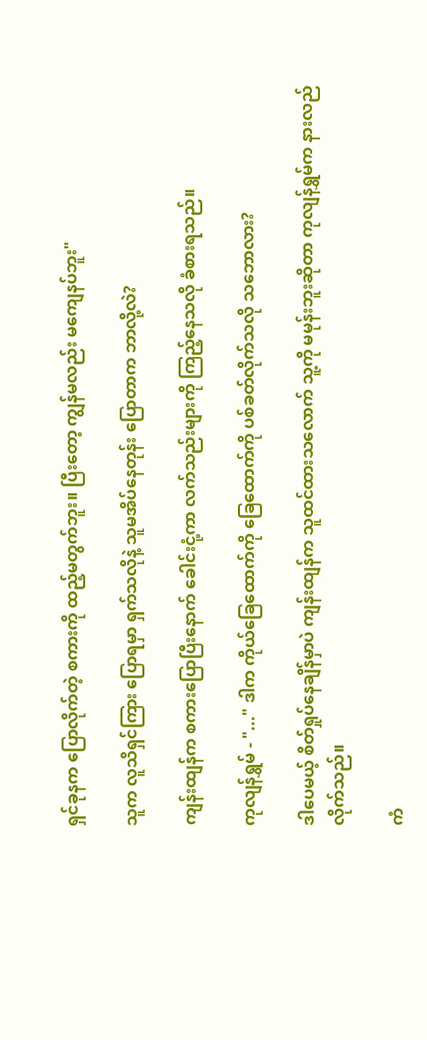ရှင်ခုနက ပြောလိုက်တဲ့ စကားကို ထည့်မတွက်ဘူး။ ပြီးတော့ ကျွန်မလည်း မကျေနပ်ဘူး"

သူက လူသိရှင်ကြား ပြောရမှာ ရှက်သလိုနဲ့ သူမအိပ်နေတုန်း ပြောတာက ဘာလို့လဲ?

ကျန်းထျန်က စကားပြောပြီးနောက် ခေါင်းငုံ့ကာ လက်သည်းများကို ကြည့်နေသလို ခံစားရသည်။

ကုလျန်ရွှမ် - "..." ဒါက ကိုယ်ခြေထောက်ကို ခြေထောက်ကို ပစ်ခတ်လိုက်သလို သဘောလား?

ဒါပေမယ့် စိတ်ရှုပ်နေချိန်မှာပဲ ကျန်းထျန်က သူထင်ထားသလောက် သူ့ကို မမုန်းဘူးဆိုတာ ကုလျန်ရွှမ်က နားလည်လိုက်သည်။

ကံ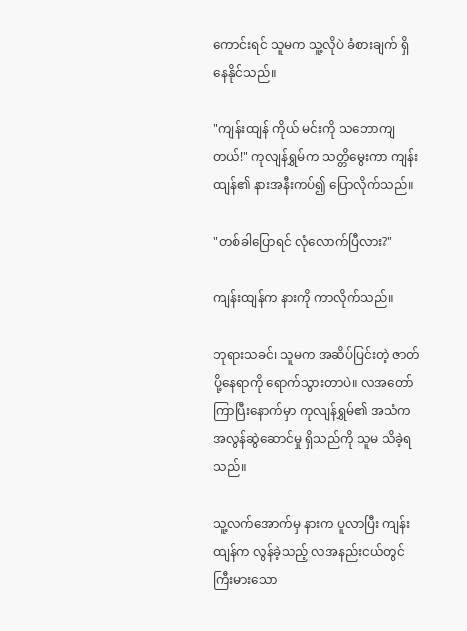ကောင်းရင် သူမက သူ့လိုပဲ ခံစားချက် ရှိနေနိုင်သည်။

"ကျန်းထျန် ကိုယ် မင်းကို သဘောကျတယ်!" ကုလျန်ရွှမ်က သတ္တိမွေးကာ ကျန်းထျန်၏ နားအနီးကပ်၍ ပြောလိုက်သည်။

"တစ်ခါပြောရင် လုံလောက်ပြီလား?"

ကျန်းထျန်က နားကို ကာလိုက်သည်။

ဘုရားသခင်၊ သူမက အဆိပ်ပြင်းတဲ့ ဇာတ်ပို့နေရာကို ရောက်သွားတာပဲ။ လအတော် ကြာပြီးနောက်မှာ ကုလျန်ရွှမ်၏ အသံက အလွန်ဆွဲဆောင်မှု ရှိသည်ကို သူမ သိခဲ့ရသည်။

သူ့လက်အောက်မှ နားက ပူလာပြီး ကျန်းထျန်က လွန်ခဲ့သည့် လအနည်းငယ်တွင် ကြီးမားသော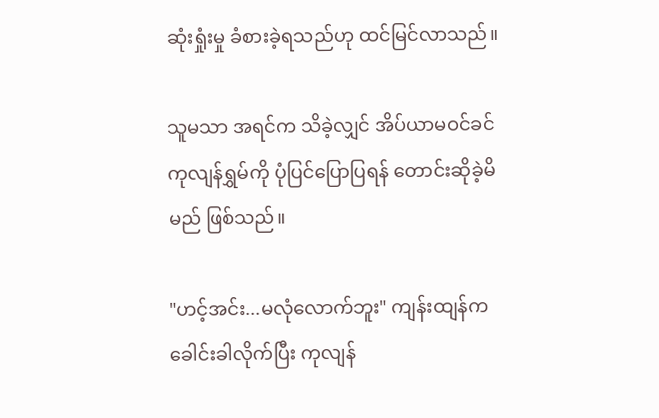ဆုံးရှုံးမှု ခံစားခဲ့ရသည်ဟု ထင်မြင်လာသည်။

သူမသာ အရင်က သိခဲ့လျှင် အိပ်ယာမဝင်ခင် ကုလျန်ရွှမ်ကို ပုံပြင်ပြောပြရန် တောင်းဆိုခဲ့မိမည် ဖြစ်သည်။

"ဟင့်အင်း...မလုံလောက်ဘူး" ကျန်းထျန်က ခေါင်းခါလိုက်ပြီး ကုလျန်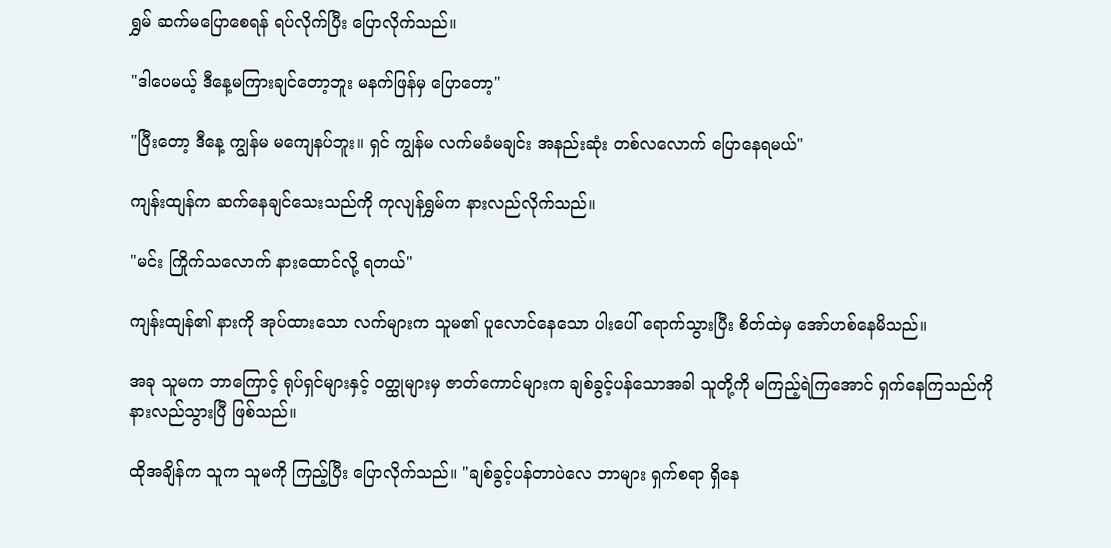ရွှမ် ဆက်မပြောစေရန် ရပ်လိုက်ပြီး ပြောလိုက်သည်။

"ဒါပေမယ့် ဒီနေ့မကြားချင်တော့ဘူး မနက်ဖြန်မှ ပြောတော့"

"ပြီးတော့ ဒီနေ့ ကျွန်မ မကျေနပ်ဘူး။ ရှင် ကျွန်မ လက်မခံမချင်း အနည်းဆုံး တစ်လလောက် ပြောနေရမယ်"

ကျန်းထျန်က ဆက်နေချင်သေးသည်ကို ကုလျန်ရွှမ်က နားလည်လိုက်သည်။

"မင်း ကြိုက်သလောက် နားထောင်လို့ ရတယ်"

ကျန်းထျန်၏ နားကို အုပ်ထားသော လက်များက သူမ၏ ပူလောင်နေသော ပါးပေါ် ရောက်သွားပြီး စိတ်ထဲမှ အော်ဟစ်နေမိသည်။

အခု သူမက ဘာကြောင့် ရုပ်ရှင်များနှင့် ဝတ္ထုများမှ ဇာတ်ကောင်များက ချစ်ခွင့်ပန်သောအခါ သူတို့ကို မကြည့်ရဲကြအောင် ရှက်နေကြသည်ကို နားလည်သွားပြီ ဖြစ်သည်။

ထိုအချိန်က သူက သူမကို ကြည့်ပြီး ပြောလိုက်သည်။ "ချစ်ခွင့်ပန်တာပဲလေ ဘာများ ရှက်စရာ ရှိနေ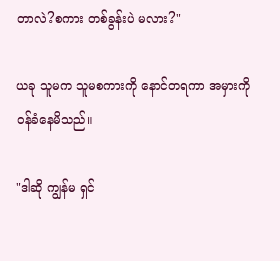တာလဲ?စကား တစ်ခွန်းပဲ မလား?"

ယခု သူမက သူမစကားကို နောင်တရကာ အမှားကို ဝန်ခံနေမိသည်။

"ဒါဆို ကျွန်မ ရှင်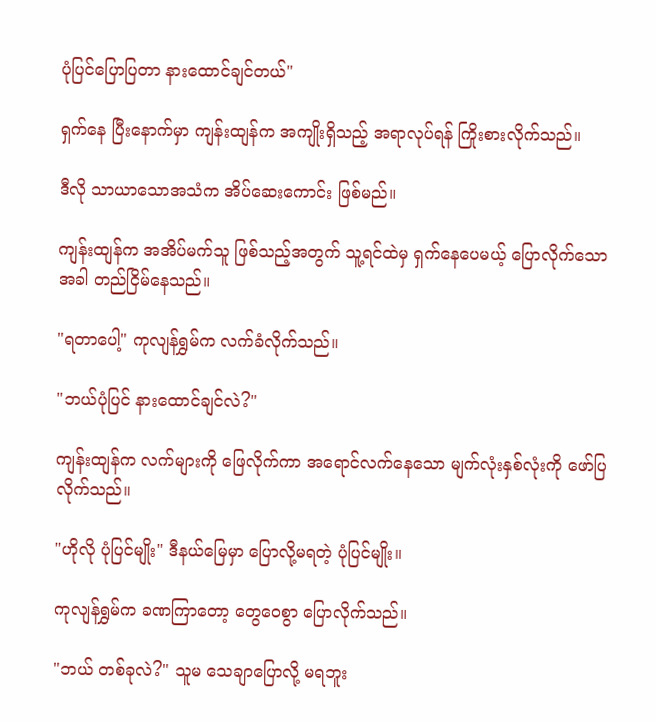ပုံပြင်ပြောပြတာ နားထောင်ချင်တယ်"

ရှက်နေ ပြီးနောက်မှာ ကျန်းထျန်က အကျိုးရှိသည့် အရာလုပ်ရန် ကြိုးစားလိုက်သည်။

ဒီလို သာယာသောအသံက အိပ်ဆေးကောင်း ဖြစ်မည်။

ကျန်းထျန်က အအိပ်မက်သူ ဖြစ်သည့်အတွက် သူ့ရင်ထဲမှ ရှက်နေပေမယ့် ပြောလိုက်သောအခါ တည်ငြိမ်နေသည်။

"ရတာပေါ့" ကုလျန်ရွှမ်က လက်ခံလိုက်သည်။

"ဘယ်ပုံပြင် နားထောင်ချင်လဲ?"

ကျန်းထျန်က လက်များကို ဖြေလိုက်ကာ အရောင်လက်နေသော မျက်လုံးနှစ်လုံးကို ဖော်ပြလိုက်သည်။

"ဟိုလို ပုံပြင်မျိုး" ဒီနယ်မြေမှာ ပြောလို့မရတဲ့ ပုံပြင်မျိုး။

ကုလျန်ရွှမ်က ခဏကြာတော့ တွေဝေစွာ ပြောလိုက်သည်။

"ဘယ် တစ်ခုလဲ?" သူမ သေချာပြောလို့ မရဘူး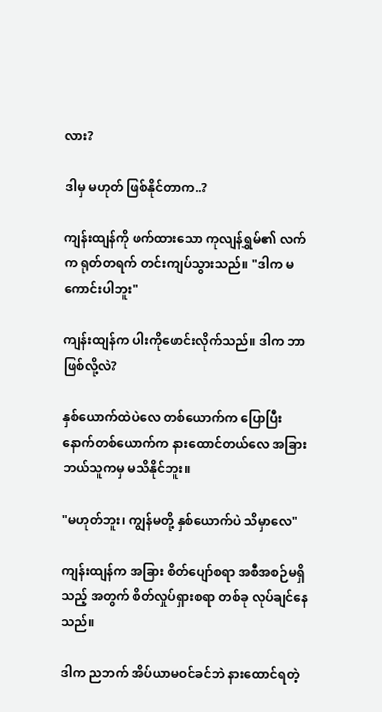လား?

ဒါမှ မဟုတ် ဖြစ်နိုင်တာက..?

ကျန်းထျန်ကို ဖက်ထားသော ကုလျန်ရွှမ်၏ လက်က ရုတ်တရက် တင်းကျပ်သွားသည်။ "ဒါက မကောင်းပါဘူး"

ကျန်းထျန်က ပါးကိုဖောင်းလိုက်သည်။ ဒါက ဘာဖြစ်လို့လဲ?

နှစ်ယောက်ထဲပဲလေ တစ်ယောက်က ပြောပြီး နောက်တစ်ယောက်က နားထောင်တယ်လေ အခြား ဘယ်သူကမှ မသိနိုင်ဘူး။

"မဟုတ်ဘူး၊ ကျွန်မတို့ နှစ်ယောက်ပဲ သိမှာလေ"

ကျန်းထျန်က အခြား စိတ်ပျော်စရာ အစီအစဉ်မရှိသည့် အတွက် စိတ်လှုပ်ရှားစရာ တစ်ခု လုပ်ချင်နေသည်။

ဒါက ညဘက် အိပ်ယာမဝင်ခင်ဘဲ နားထောင်ရတဲ့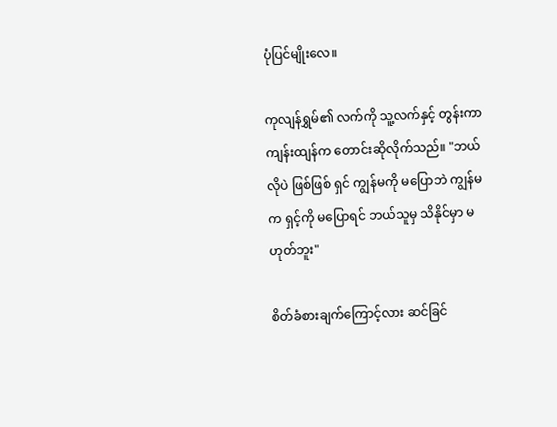ပုံပြင်မျိုးလေ။

ကုလျန်ရွှမ်၏ လက်ကို သူ့လက်နှင့် တွန်းကာ ကျန်းထျန်က တောင်းဆိုလိုက်သည်။ "ဘယ်လိုပဲ ဖြစ်ဖြစ် ရှင် ကျွန်မကို မပြောဘဲ ကျွန်မက ရှင့်ကို မပြောရင် ဘယ်သူမှ သိနိုင်မှာ မဟုတ်ဘူး"

စိတ်ခံစားချက်ကြောင့်လား ဆင်ခြင်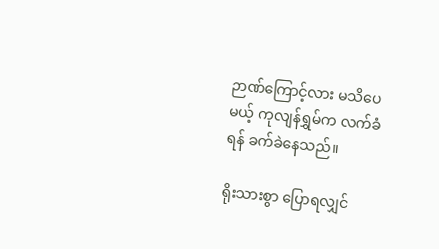ဉာဏ်ကြောင့်လား မသိပေမယ့် ကုလျန်ရွှမ်က လက်ခံရန် ခက်ခဲနေသည်။

ရိုးသားစွာ ပြောရလျှင်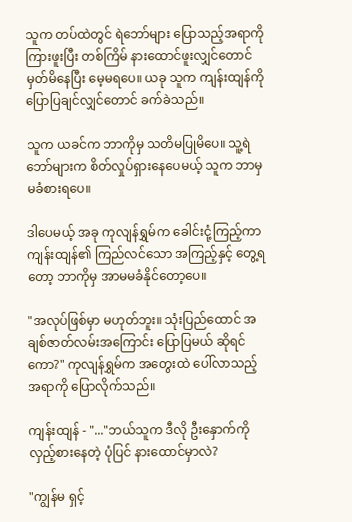သူက တပ်ထဲတွင် ရဲဘော်များ ပြောသည့်အရာကို ကြားဖူးပြီး တစ်ကြိမ် နားထောင်ဖူးလျှင်တောင် မှတ်မိနေပြီး မေ့မရပေ။ ယခု သူက ကျန်းထျန်ကို ပြောပြချင်လျှင်တောင် ခက်ခဲသည်။

သူက ယခင်က ဘာကိုမှ သတိမပြုမိပေ။ သူ့ရဲဘော်များက စိတ်လှုပ်ရှားနေပေမယ့် သူက ဘာမှ မခံစားရပေ။

ဒါပေမယ့် အခု ကုလျန်ရွှမ်က ခေါင်းငုံ့ကြည့်ကာ ကျန်းထျန်၏ ကြည်လင်သော အကြည့်နှင့် တွေ့ရတော့ ဘာကိုမှ အာမမခံနိုင်တော့ပေ။

"အလုပ်ဖြစ်မှာ မဟုတ်ဘူး။ သုံးပြည်ထောင် အချစ်ဇာတ်လမ်းအကြောင်း ပြောပြမယ် ဆိုရင်ကော?" ကုလျန်ရွှမ်က အတွေးထဲ ပေါ်လာသည့် အရာကို ပြောလိုက်သည်။

ကျန်းထျန် - "..."ဘယ်သူက ဒီလို ဦးနှောက်ကို လှည့်စားနေတဲ့ ပုံပြင် နားထောင်မှာလဲ?

"ကျွန်မ ရှင့်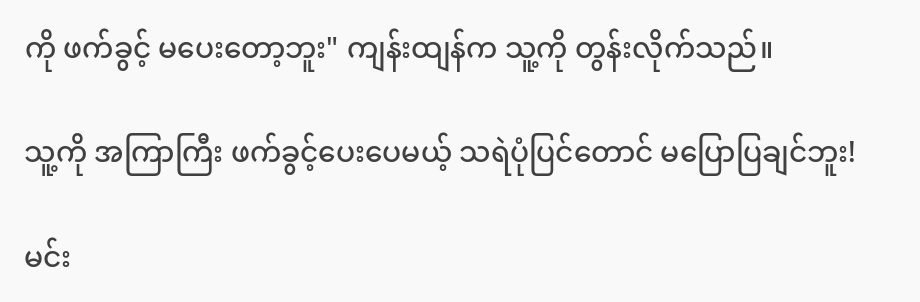ကို ဖက်ခွင့် မပေးတော့ဘူး" ကျန်းထျန်က သူ့ကို တွန်းလိုက်သည်။

သူ့ကို အကြာကြီး ဖက်ခွင့်ပေးပေမယ့် သရဲပုံပြင်တောင် မပြောပြချင်ဘူး!

မင်း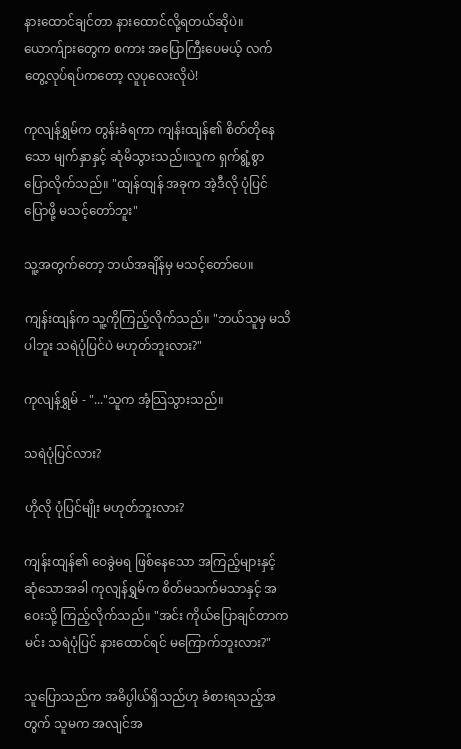နားထောင်ချင်တာ နားထောင်လို့ရတယ်ဆိုပဲ။ယောက်ျားတွေက စကား အပြောကြီးပေမယ့် လက်တွေ့လုပ်ရပ်ကတော့ လူပုလေးလိုပဲ!

ကုလျန်ရွှမ်က တွန်းခံရကာ ကျန်းထျန်၏ စိတ်တိုနေသော မျက်နှာနှင့် ဆုံမိသွားသည်။သူက ရှက်ရွံ့စွာ ပြောလိုက်သည်။ "ထျန်ထျန် အခုက အဲ့ဒီလို ပုံပြင်ပြောဖို့ မသင့်တော်ဘူး"

သူ့အတွက်တော့ ဘယ်အချိန်မှ မသင့်တော်ပေ။

ကျန်းထျန်က သူ့ကိုကြည့်လိုက်သည်။ "ဘယ်သူမှ မသိပါဘူး သရဲပုံပြင်ပဲ မဟုတ်ဘူးလား?"

ကုလျန်ရွှမ် - "..."သူက အံ့သြသွားသည်။

သရဲပုံပြင်လား?

ဟိုလို ပုံပြင်မျိုး မဟုတ်ဘူးလား?

ကျန်းထျန်၏ ဝေခွဲမရ ဖြစ်နေသော အကြည့်များနှင့် ဆုံသောအခါ ကုလျန်ရွှမ်က စိတ်မသက်မသာနှင့် အဝေးသို့ ကြည့်လိုက်သည်။ "အင်း ကိုယ်ပြောချင်တာက မင်း သရဲပုံပြင် နားထောင်ရင် မကြောက်ဘူးလား?"

သူပြောသည်က အဓိပ္ပါယ်ရှိသည်ဟု ခံစားရသည့်အတွက် သူမက အလျင်အ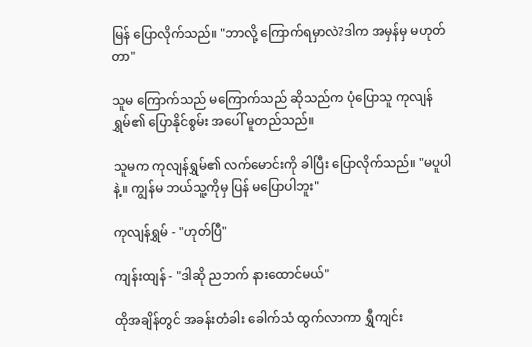မြန် ပြောလိုက်သည်။ "ဘာလို့ ကြောက်ရမှာလဲ?ဒါက အမှန်မှ မဟုတ်တာ"

သူမ ကြောက်သည် မကြောက်သည် ဆိုသည်က ပုံပြောသူ ကုလျန်ရွှမ်၏ ပြောနိုင်စွမ်း အပေါ် မူတည်သည်။

သူမက ကုလျန်ရွှမ်၏ လက်မောင်းကို ခါပြီး ပြောလိုက်သည်။ "မပူပါနဲ့။ ကျွန်မ ဘယ်သူ့ကိုမှ ပြန် မပြောပါဘူး"

ကုလျန်ရွှမ် - "ဟုတ်ပြီ"

ကျန်းထျန် - "ဒါဆို ညဘက် နားထောင်မယ်"

ထိုအချိန်တွင် အခန်းတံခါး ခေါက်သံ ထွက်လာကာ ရွှီကျင်း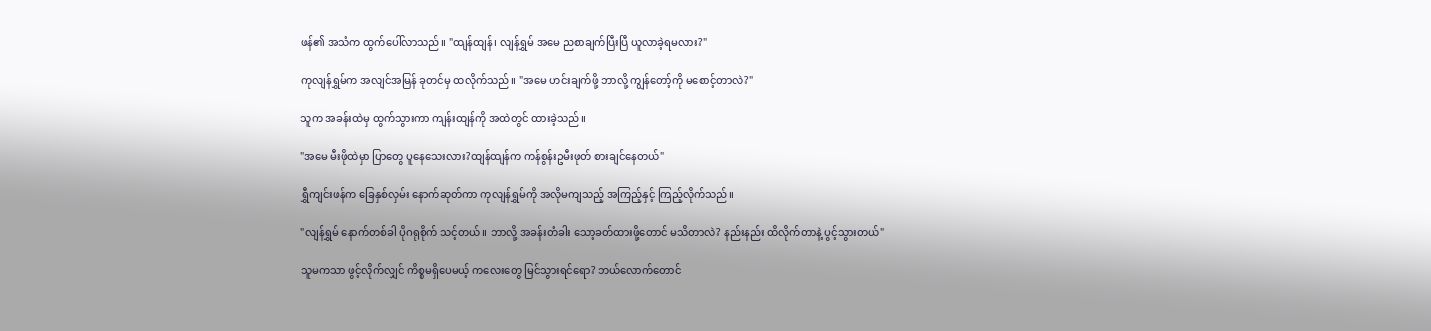ဖန်၏ အသံက ထွက်ပေါ်လာသည်။ "ထျန်ထျန်၊ လျန်ရွှမ် အမေ ညစာချက်ပြီးပြီ ယူလာခဲ့ရမလား?"

ကုလျန်ရွှမ်က အလျင်အမြန် ခုတင်မှ ထလိုက်သည်။ "အမေ ဟင်းချက်ဖို့ ဘာလို့ ကျွန်တော့်ကို မစောင့်တာလဲ?"

သူက အခန်းထဲမှ ထွက်သွားကာ ကျန်းထျန်ကို အထဲတွင် ထားခဲ့သည်။

"အမေ မီးဖိုထဲမှာ ပြာတွေ ပူနေသေးလား?ထျန်ထျန်က ကန်စွန်းဥမီးဖုတ် စားချင်နေတယ်"

ရွှီကျင်းဖန်က ခြေနှစ်လှမ်း နောက်ဆုတ်ကာ ကုလျန်ရွှမ်ကို အလိုမကျသည့် အကြည့်နှင့် ကြည့်လိုက်သည်။

"လျန်ရွှမ် နောက်တစ်ခါ ပိုဂရုစိုက် သင့်တယ်။ ဘာလို့ အခန်းတံခါး သော့ခတ်ထားဖို့တောင် မသိတာလဲ? နည်းနည်း ထိလိုက်တာနဲ့ ပွင့်သွားတယ်"

သူမကသာ ဖွင့်လိုက်လျှင် ကိစ္စမရှိပေမယ့် ကလေးတွေ မြင်သွားရင်ရော? ဘယ်လောက်တောင်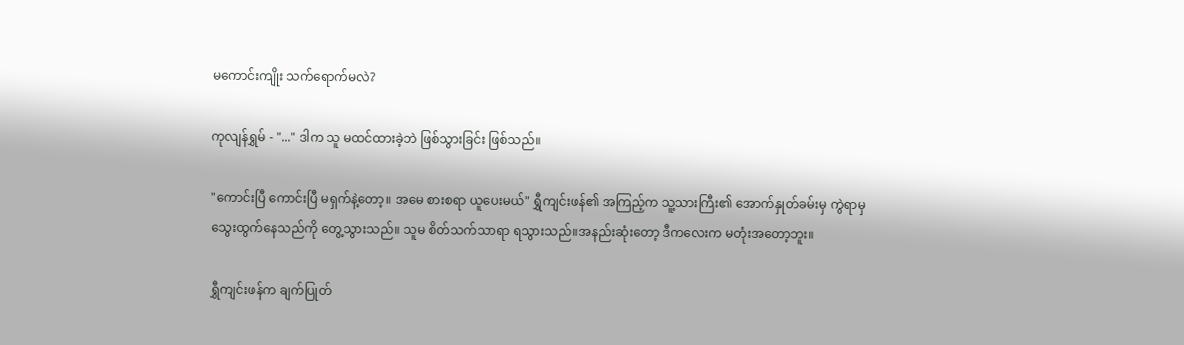မကောင်းကျိုး သက်ရောက်မလဲ?

ကုလျန်ရွှမ် - "..." ဒါက သူ မထင်ထားခဲ့ဘဲ ဖြစ်သွားခြင်း ဖြစ်သည်။

"ကောင်းပြီ ကောင်းပြီ မရှက်နဲ့တော့။ အမေ စားစရာ ယူပေးမယ်" ရွှီကျင်းဖန်၏ အကြည့်က သူ့သားကြီး၏ အောက်နှုတ်ခမ်းမှ ကွဲရာမှ သွေးထွက်နေသည်ကို တွေ့သွားသည်။ သူမ စိတ်သက်သာရာ ရသွားသည်။အနည်းဆုံးတော့ ဒီကလေးက မတုံးအတော့ဘူး။

ရွှီကျင်းဖန်က ချက်ပြုတ်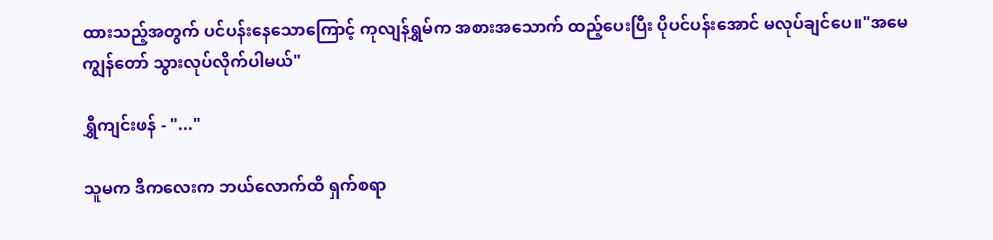ထားသည့်အတွက် ပင်ပန်းနေသောကြောင့် ကုလျန်ရွှမ်က အစားအသောက် ထည့်ပေးပြီး ပိုပင်ပန်းအောင် မလုပ်ချင်ပေ။"အမေ ကျွန်တော် သွားလုပ်လိုက်ပါမယ်"

ရွှီကျင်းဖန် - "..."

သူမက ဒီကလေးက ဘယ်လောက်ထိ ရှက်စရာ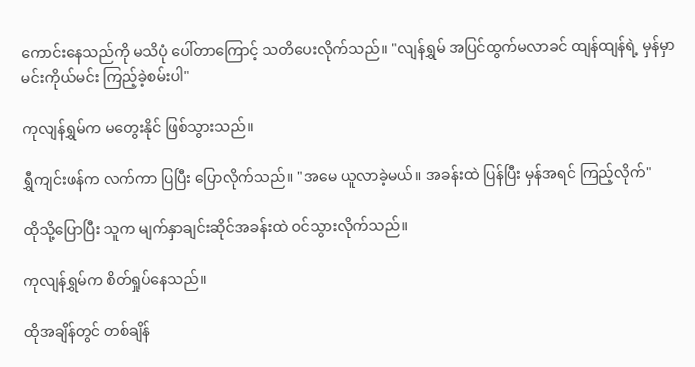ကောင်းနေသည်ကို မသိပုံ ပေါ်တာကြောင့် သတိပေးလိုက်သည်။ "လျန်ရွှမ် အပြင်ထွက်မလာခင် ထျန်ထျန်ရဲ့ မှန်မှာ မင်းကိုယ်မင်း ကြည့်ခဲ့စမ်းပါ"

ကုလျန်ရွှမ်က မတွေးနိုင် ဖြစ်သွားသည်။

ရွှီကျင်းဖန်က လက်ကာ ပြပြီး ပြောလိုက်သည်။ "အမေ ယူလာခဲ့မယ်။ အခန်းထဲ ပြန်ပြီး မှန်အရင် ကြည့်လိုက်"

ထိုသို့ပြောပြီး သူက မျက်နှာချင်းဆိုင်အခန်းထဲ ဝင်သွားလိုက်သည်။

ကုလျန်ရွှမ်က စိတ်ရှုပ်နေသည်။

ထိုအချိန်တွင် တစ်ချိန်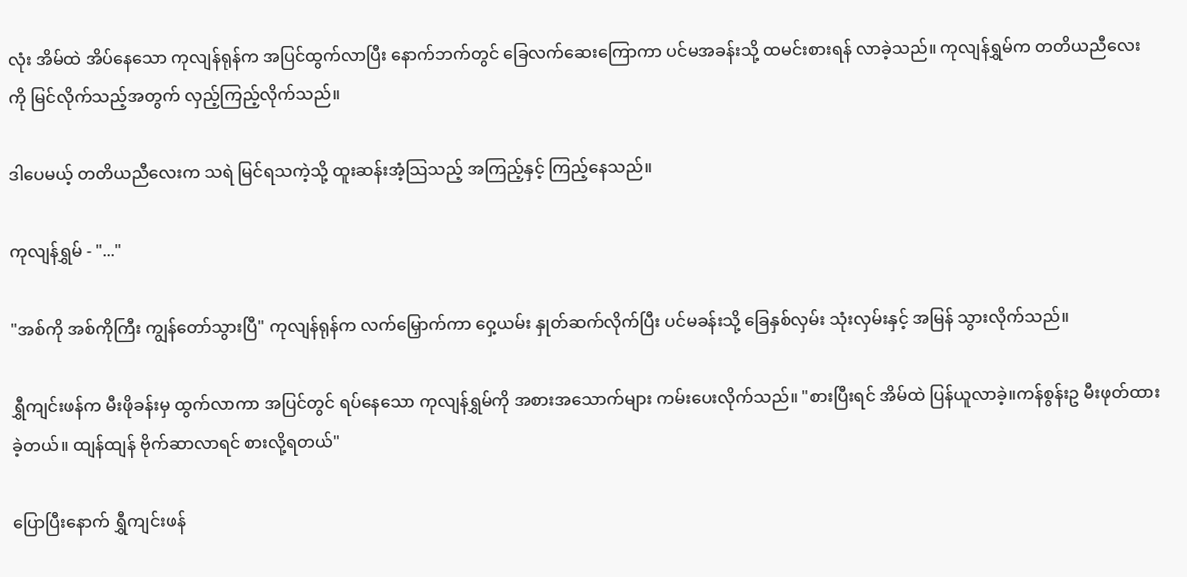လုံး အိမ်ထဲ အိပ်နေသော ကုလျန်ရုန်က အပြင်ထွက်လာပြီး နောက်ဘက်တွင် ခြေလက်ဆေးကြောကာ ပင်မအခန်းသို့ ထမင်းစားရန် လာခဲ့သည်။ ကုလျန်ရွှမ်က တတိယညီလေးကို မြင်လိုက်သည့်အတွက် လှည့်ကြည့်လိုက်သည်။

ဒါပေမယ့် တတိယညီလေးက သရဲ မြင်ရသကဲ့သို့ ထူးဆန်းအံ့သြသည့် အကြည့်နှင့် ကြည့်နေသည်။

ကုလျန်ရွှမ် - "..."

"အစ်ကို အစ်ကိုကြီး ကျွန်တော်သွားပြီ" ကုလျန်ရုန်က လက်မြှောက်ကာ ဝှေ့ယမ်း နှုတ်ဆက်လိုက်ပြီး ပင်မခန်းသို့ ခြေနှစ်လှမ်း သုံးလှမ်းနှင့် အမြန် သွားလိုက်သည်။

ရွှီကျင်းဖန်က မီးဖိုခန်းမှ ထွက်လာကာ အပြင်တွင် ရပ်နေသော ကုလျန်ရွှမ်ကို အစားအသောက်များ ကမ်းပေးလိုက်သည်။ "စားပြီးရင် အိမ်ထဲ ပြန်ယူလာခဲ့။ကန်စွန်းဥ မီးဖုတ်ထားခဲ့တယ်။ ထျန်ထျန် ဗိုက်ဆာလာရင် စားလို့ရတယ်"

ပြောပြီးနောက် ရွှီကျင်းဖန်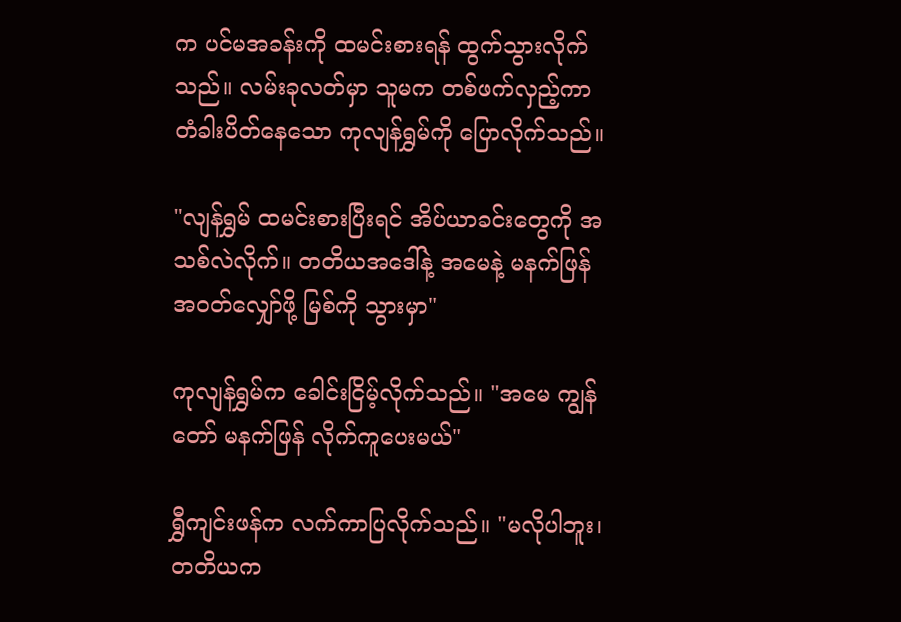က ပင်မအခန်းကို ထမင်းစားရန် ထွက်သွားလိုက်သည်။ လမ်းခုလတ်မှာ သူမက တစ်ဖက်လှည့်ကာ တံခါးပိတ်နေသော ကုလျန်ရွှမ်ကို ပြောလိုက်သည်။

"လျန်ရွှမ် ထမင်းစားပြီးရင် အိပ်ယာခင်းတွေကို အသစ်လဲလိုက်။ တတိယအဒေါ်နဲ့ အမေနဲ့ မနက်ဖြန် အဝတ်လျှော်ဖို့ မြစ်ကို သွားမှာ"

ကုလျန်ရွှမ်က ခေါင်းငြိမ့်လိုက်သည်။ "အမေ ကျွန်တော် မနက်ဖြန် လိုက်ကူပေးမယ်"

ရွှီကျင်းဖန်က လက်ကာပြလိုက်သည်။ "မလိုပါဘူး၊ တတိယက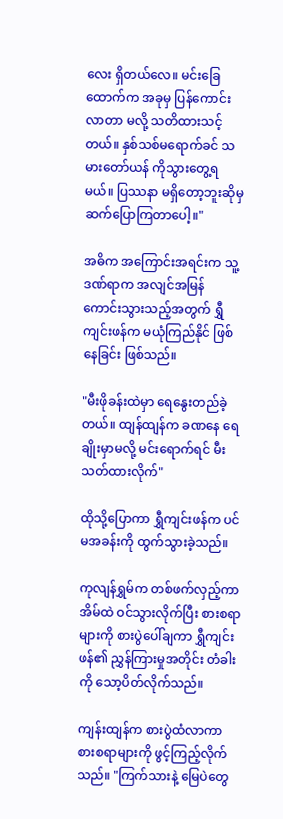လေး ရှိတယ်လေ။ မင်းခြေထောက်က အခုမှ ပြန်ကောင်းလာတာ မလို့ သတိထားသင့်တယ်။ နှစ်သစ်မရောက်ခင် သမားတော်ယန် ကိုသွားတွေ့ရမယ်။ ပြဿနာ မရှိတော့ဘူးဆိုမှ ဆက်ပြောကြတာပေါ့။"

အဓိက အကြောင်းအရင်းက သူ့ဒဏ်ရာက အလျင်အမြန် ကောင်းသွားသည့်အတွက် ရွှီကျင်းဖန်က မယုံကြည်နိုင် ဖြစ်နေခြင်း ဖြစ်သည်။

"မီးဖိုခန်းထဲမှာ ရေနွေးတည်ခဲ့တယ်။ ထျန်ထျန်က ခဏနေ ရေချိုးမှာမလို့ မင်းရောက်ရင် မီးသတ်ထားလိုက်"

ထိုသို့ပြောကာ ရွှီကျင်းဖန်က ပင်မအခန်းကို ထွက်သွားခဲ့သည်။

ကုလျန်ရွှမ်က တစ်ဖက်လှည့်ကာ အိမ်ထဲ ဝင်သွားလိုက်ပြီး စားစရာများကို စားပွဲပေါ်ချကာ ရွှီကျင်းဖန်၏ ညွှန်ကြားမှုအတိုင်း တံခါးကို သော့ပိတ်လိုက်သည်။

ကျန်းထျန်က စားပွဲထံလာကာ စားစရာများကို ဖွင့်ကြည့်လိုက်သည်။ "ကြက်သားနဲ့ မြေပဲတွေ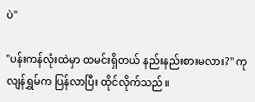ပဲ"

"ပန်းကန်လုံးထဲမှာ ထမင်းရှိတယ် နည်းနည်းစားမလား?" ကုလျန်ရွှမ်က ပြန်လာပြီး ထိုင်လိုက်သည်။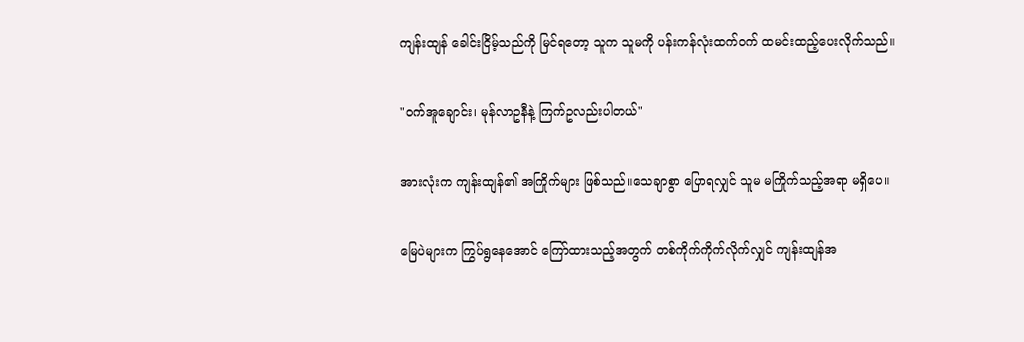ကျန်းထျန် ခေါင်းငြိမ့်သည်ကို မြင်ရတော့ သူက သူမကို ပန်းကန်လုံးထက်ဝက် ထမင်းထည့်ပေးလိုက်သည်။

"ဝက်အူချောင်း၊ မုန်လာဥနီနဲ့ ကြက်ဥလည်းပါတယ်"

အားလုံးက ကျန်းထျန်၏ အကြိုက်များ ဖြစ်သည်။သေချာစွာ ပြောရလျှင် သူမ မကြိုက်သည့်အရာ မရှိပေ။

မြေပဲများက ကြွပ်ရွနေအောင် ကြော်ထားသည့်အတွက် တစ်ကိုက်ကိုက်လိုက်လျှင် ကျန်းထျန်အ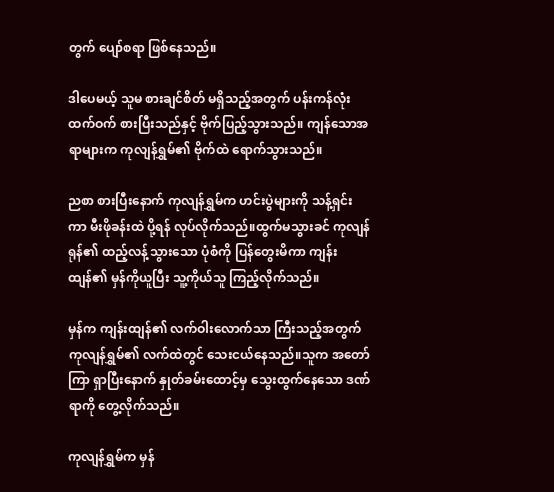တွက် ပျော်စရာ ဖြစ်နေသည်။

ဒါပေမယ့် သူမ စားချင်စိတ် မရှိသည့်အတွက် ပန်းကန်လုံးထက်ဝက် စားပြီးသည်နှင့် ဗိုက်ပြည့်သွားသည်။ ကျန်သောအရာများက ကုလျန်ရွှမ်၏ ဗိုက်ထဲ ရောက်သွားသည်။

ညစာ စားပြီးနောက် ကုလျန်ရွှမ်က ဟင်းပွဲများကို သန့်ရှင်းကာ မီးဖိုခန်းထဲ ပို့ရန် လုပ်လိုက်သည်။ထွက်မသွားခင် ကုလျန်ရုန်၏ ထည့်လန့်သွားသော ပုံစံကို ပြန်တွေးမိကာ ကျန်းထျန်၏ မှန်ကိုယူပြီး သူ့ကိုယ်သူ ကြည့်လိုက်သည်။

မှန်က ကျန်းထျန်၏ လက်ဝါးလောက်သာ ကြီးသည့်အတွက် ကုလျန်ရွှမ်၏ လက်ထဲတွင် သေးငယ်နေသည်။သူက အတော်ကြာ ရှာပြီးနောက် နှုတ်ခမ်းထောင့်မှ သွေးထွက်နေသော ဒဏ်ရာကို တွေ့လိုက်သည်။

ကုလျန်ရွှမ်က မှန်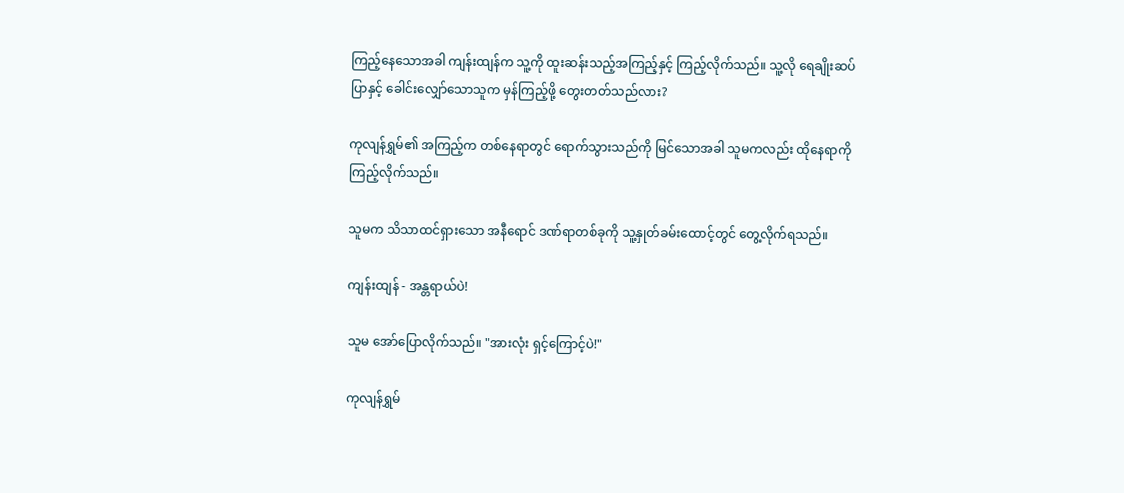ကြည့်နေသောအခါ ကျန်းထျန်က သူ့ကို ထူးဆန်းသည့်အကြည့်နှင့် ကြည့်လိုက်သည်။ သူ့လို ရေချိုးဆပ်ပြာနှင့် ခေါင်းလျှော်သောသူက မှန်ကြည့်ဖို့ တွေးတတ်သည်လား?

ကုလျန်ရွှမ်၏ အကြည့်က တစ်နေရာတွင် ရောက်သွားသည်ကို မြင်သောအခါ သူမကလည်း ထိုနေရာကို ကြည့်လိုက်သည်။

သူမက သိသာထင်ရှားသော အနီရောင် ဒဏ်ရာတစ်ခုကို သူ့နှုတ်ခမ်းထောင့်တွင် တွေ့လိုက်ရသည်။

ကျန်းထျန် - အန္တရာယ်ပဲ!

သူမ အော်ပြောလိုက်သည်။ "အားလုံး ရှင့်ကြောင့်ပဲ!"

ကုလျန်ရွှမ်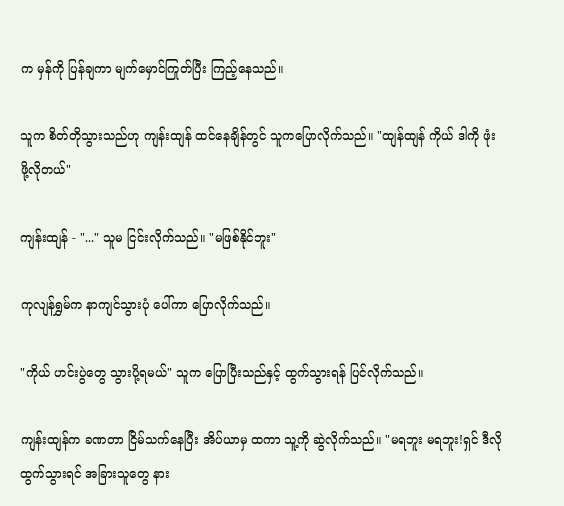က မှန်ကို ပြန်ချကာ မျက်မှောင်ကြုတ်ပြီး ကြည့်နေသည်။

သူက စိတ်တိုသွားသည်ဟု ကျန်းထျန် ထင်နေချိန်တွင် သူကပြောလိုက်သည်။ "ထျန်ထျန် ကိုယ် ဒါကို ဖုံးဖို့လိုတယ်"

ကျန်းထျန် - "..." သူမ ငြင်းလိုက်သည်။ "မဖြစ်နိုင်ဘူး"

ကုလျန်ရွှမ်က နာကျင်သွားပုံ ပေါ်ကာ ပြောလိုက်သည်။

"ကိုယ် ဟင်းပွဲတွေ သွားပို့ရမယ်" သူက ပြောပြီးသည်နှင့် ထွက်သွားရန် ပြင်လိုက်သည်။

ကျန်းထျန်က ခဏတာ ငြိမ်သက်နေပြီး အိပ်ယာမှ ထကာ သူ့ကို ဆွဲလိုက်သည်။ "မရဘူး မရဘူး!ရှင် ဒီလို ထွက်သွားရင် အခြားသူတွေ နား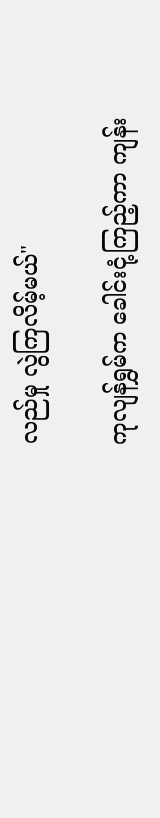လည်မှု လွဲကြလိမ့်မယ်"

ကုလျန်ရွှမ်က ခေါင်းငုံ့ကြည့်ကာ ကျန်း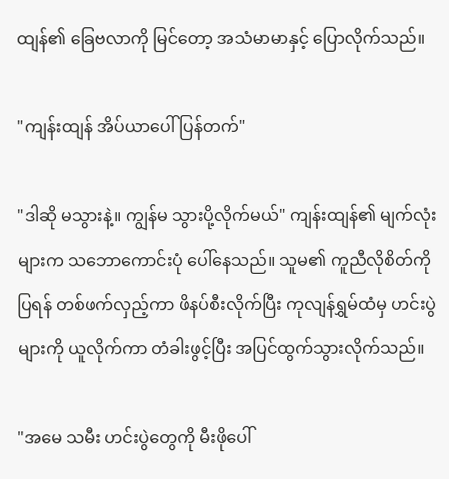ထျန်၏ ခြေဗလာကို မြင်တော့ အသံမာမာနှင့် ပြောလိုက်သည်။

"ကျန်းထျန် အိပ်ယာပေါ် ပြန်တက်"

"ဒါဆို မသွားနဲ့။ ကျွန်မ သွားပို့လိုက်မယ်" ကျန်းထျန်၏ မျက်လုံးများက သဘောကောင်းပုံ ပေါ်နေသည်။ သူမ၏ ကူညီလိုစိတ်ကို ပြရန် တစ်ဖက်လှည့်ကာ ဖိနပ်စီးလိုက်ပြီး ကုလျန်ရွှမ်ထံမှ ဟင်းပွဲများကို ယူလိုက်ကာ တံခါးဖွင့်ပြီး အပြင်ထွက်သွားလိုက်သည်။

"အမေ သမီး ဟင်းပွဲတွေကို မီးဖိုပေါ်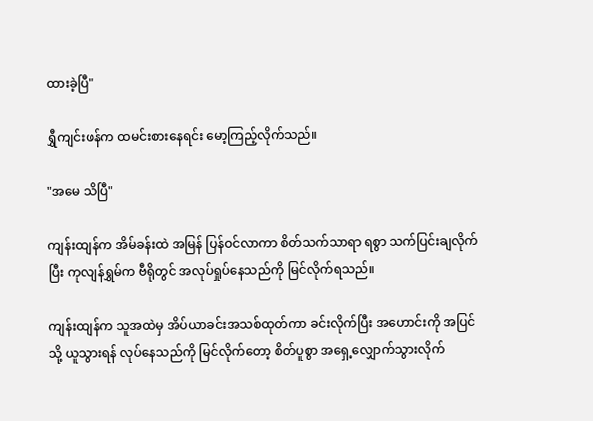ထားခဲ့ပြီ"

ရွှီကျင်းဖန်က ထမင်းစားနေရင်း မော့ကြည့်လိုက်သည်။

"အမေ သိပြီ"

ကျန်းထျန်က အိမ်ခန်းထဲ အမြန် ပြန်ဝင်လာကာ စိတ်သက်သာရာ ရစွာ သက်ပြင်းချလိုက်ပြီး ကုလျန်ရွှမ်က ဗီရိုတွင် အလုပ်ရှုပ်နေသည်ကို မြင်လိုက်ရသည်။

ကျန်းထျန်က သူအထဲမှ အိပ်ယာခင်းအသစ်ထုတ်ကာ ခင်းလိုက်ပြီး အဟောင်းကို အပြင်သို့ ယူသွားရန် လုပ်နေသည်ကို မြင်လိုက်တော့ စိတ်ပူစွာ အရှေ့လျှောက်သွားလိုက်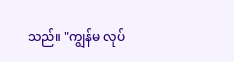သည်။ "ကျွန်မ လုပ်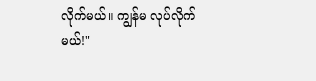လိုက်မယ်။ ကျွန်မ လုပ်လိုက်မယ်!"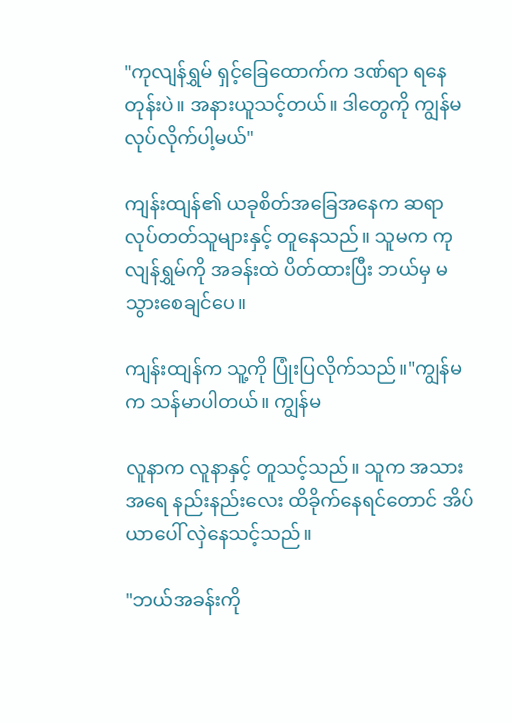"ကုလျန်ရွှမ် ရှင့်ခြေထောက်က ဒဏ်ရာ ရနေတုန်းပဲ။ အနားယူသင့်တယ်။ ဒါတွေကို ကျွန်မ လုပ်လိုက်ပါ့မယ်"

ကျန်းထျန်၏ ယခုစိတ်အခြေအနေက ဆရာလုပ်တတ်သူများနှင့် တူနေသည်။ သူမက ကုလျန်ရွှမ်ကို အခန်းထဲ ပိတ်ထားပြီး ဘယ်မှ မသွားစေချင်ပေ။

ကျန်းထျန်က သူ့ကို ပြုံးပြလိုက်သည်။"ကျွန်မက သန်မာပါတယ်။ ကျွန်မ

လူနာက လူနာနှင့် တူသင့်သည်။ သူက အသားအရေ နည်းနည်းလေး ထိခိုက်နေရင်တောင် အိပ်ယာပေါ် လှဲနေသင့်သည်။

"ဘယ်အခန်းကို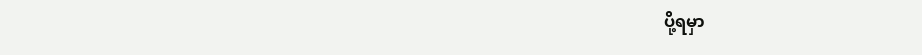ပို့ရမှာ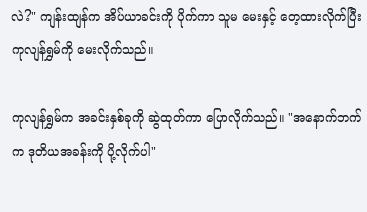လဲ?" ကျန်းထျန်က အိပ်ယာခင်းကို ပိုက်ကာ သူမ မေးနှင့် တေ့ထားလိုက်ပြီး ကုလျန်ရွှမ်ကို မေးလိုက်သည်။

ကုလျန်ရွှမ်က အခင်းနှစ်ခုကို ဆွဲထုတ်ကာ ပြောလိုက်သည်။ "အနောက်ဘက်က ဒုတိယအခန်းကို ပို့လိုက်ပါ"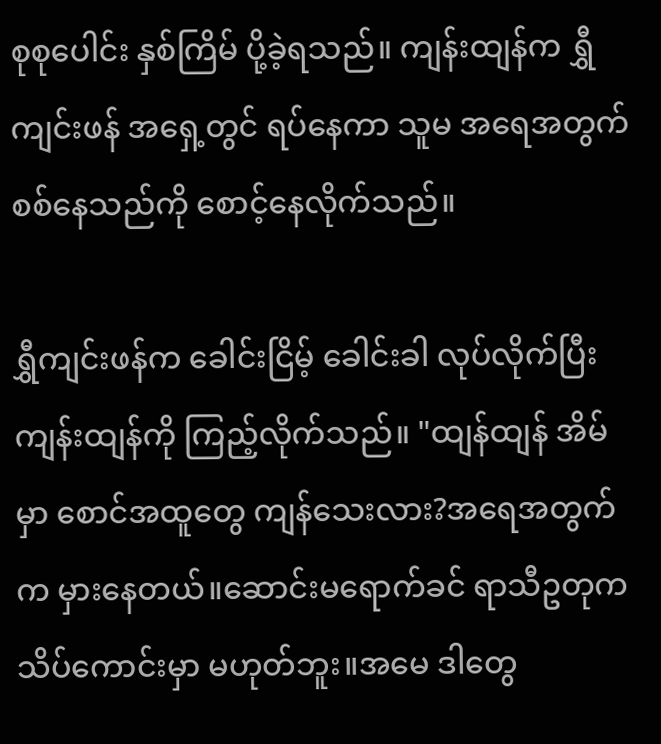စုစုပေါင်း နှစ်ကြိမ် ပို့ခဲ့ရသည်။ ကျန်းထျန်က ရွှီကျင်းဖန် အရှေ့တွင် ရပ်နေကာ သူမ အရေအတွက် စစ်နေသည်ကို စောင့်နေလိုက်သည်။

ရွှီကျင်းဖန်က ခေါင်းငြိမ့် ခေါင်းခါ လုပ်လိုက်ပြီး ကျန်းထျန်ကို ကြည့်လိုက်သည်။ "ထျန်ထျန် အိမ်မှာ စောင်အထူတွေ ကျန်သေးလား?အရေအတွက်က မှားနေတယ်။ဆောင်းမရောက်ခင် ရာသီဥတုက သိပ်ကောင်းမှာ မဟုတ်ဘူး။အမေ ဒါတွေ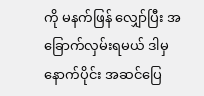ကို မနက်ဖြန် လျှော်ပြီး အခြောက်လှမ်းရမယ် ဒါမှ နောက်ပိုင်း အဆင်ပြေ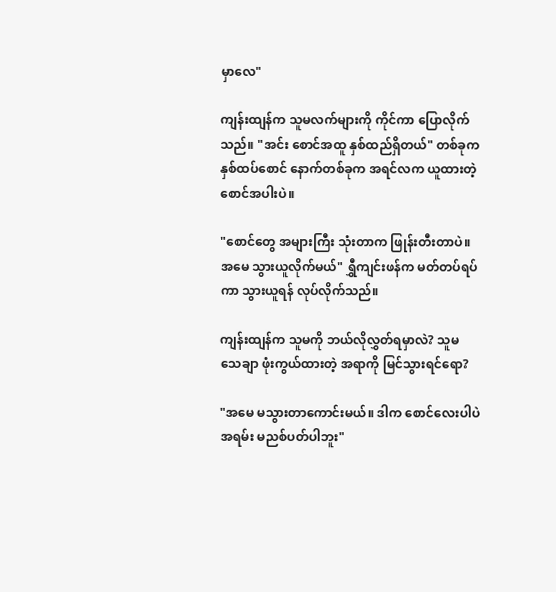မှာလေ"

ကျန်းထျန်က သူမလက်များကို ကိုင်ကာ ပြောလိုက်သည်။ "အင်း စောင်အထူ နှစ်ထည်ရှိတယ်" တစ်ခုက နှစ်ထပ်စောင် နောက်တစ်ခုက အရင်လက ယူထားတဲ့ စောင်အပါးပဲ။

"စောင်တွေ အများကြီး သုံးတာက ဖြုန်းတီးတာပဲ။အမေ သွားယူလိုက်မယ်" ရွှီကျင်းဖန်က မတ်တပ်ရပ်ကာ သွားယူရန် လုပ်လိုက်သည်။

ကျန်းထျန်က သူမကို ဘယ်လိုလွှတ်ရမှာလဲ? သူမ သေချာ ဖုံးကွယ်ထားတဲ့ အရာကို မြင်သွားရင်ရော?

"အမေ မသွားတာကောင်းမယ်။ ဒါက စောင်လေးပါပဲ အရမ်း မညစ်ပတ်ပါဘူး"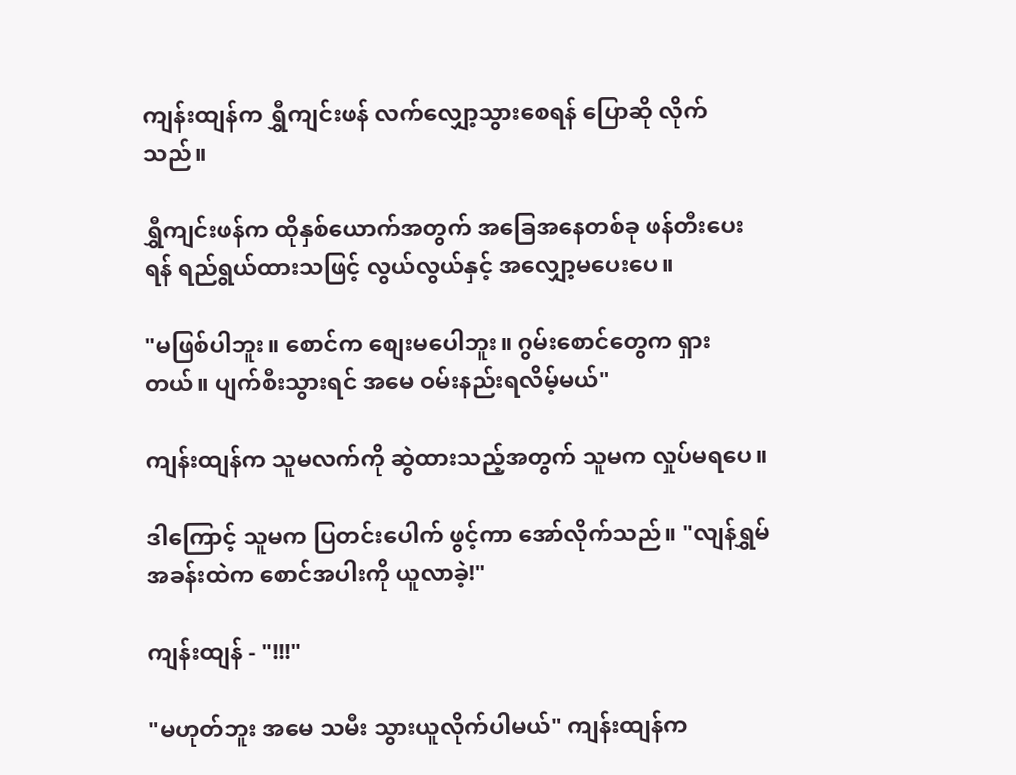ကျန်းထျန်က ရွှီကျင်းဖန် လက်လျှော့သွားစေရန် ပြောဆို လိုက်သည်။

ရွှီကျင်းဖန်က ထိုနှစ်ယောက်အတွက် အခြေအနေတစ်ခု ဖန်တီးပေးရန် ရည်ရွယ်ထားသဖြင့် လွယ်လွယ်နှင့် အလျှော့မပေးပေ။

"မဖြစ်ပါဘူး။ စောင်က စျေးမပေါဘူး။ ဂွမ်းစောင်တွေက ရှားတယ်။ ပျက်စီးသွားရင် အမေ ဝမ်းနည်းရလိမ့်မယ်"

ကျန်းထျန်က သူမလက်ကို ဆွဲထားသည့်အတွက် သူမက လှုပ်မရပေ။

ဒါကြောင့် သူမက ပြတင်းပေါက် ဖွင့်ကာ အော်လိုက်သည်။ "လျန်ရွှမ် အခန်းထဲက စောင်အပါးကို ယူလာခဲ့!"

ကျန်းထျန် - "!!!"

"မဟုတ်ဘူး အမေ သမီး သွားယူလိုက်ပါမယ်" ကျန်းထျန်က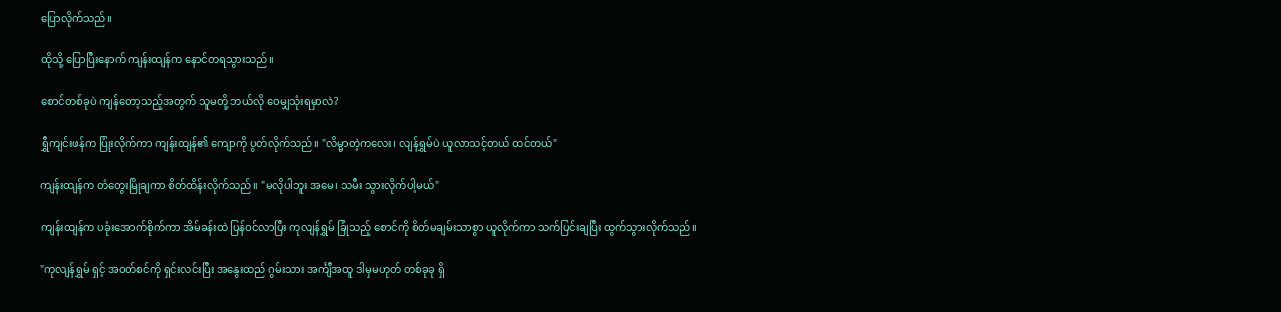ပြောလိုက်သည်။

ထိုသို့ ပြောပြီးနောက် ကျန်းထျန်က နောင်တရသွားသည်။

စောင်တစ်ခုပဲ ကျန်တော့သည့်အတွက် သူမတို့ ဘယ်လို ဝေမျှသုံးရမှာလဲ?

ရွှီကျင်းဖန်က ပြုံးလိုက်ကာ ကျန်းထျန်၏ ကျောကို ပွတ်လိုက်သည်။ "လိမ္မာတဲ့ကလေး၊ လျန်ရွှမ်ပဲ ယူလာသင့်တယ် ထင်တယ်"

ကျန်းထျန်က တံတွေးမြိုချကာ စိတ်ထိန်းလိုက်သည်။ "မလိုပါဘူး အမေ၊ သမီး သွားလိုက်ပါ့မယ်"

ကျန်းထျန်က ပခုံးအောက်စိုက်ကာ အိမ်ခန်းထဲ ပြန်ဝင်လာပြီး ကုလျန်ရွှမ် ခြုံသည့် စောင်ကို စိတ်မချမ်းသာစွာ ယူလိုက်ကာ သက်ပြင်းချပြီး ထွက်သွားလိုက်သည်။

"ကုလျန်ရွှမ် ရှင့် အဝတ်စင်ကို ရှင်းလင်းပြီး အနွေးထည် ဂွမ်းသား အင်္ကျီအထူ ဒါမှမဟုတ် တစ်ခုခု ရှိ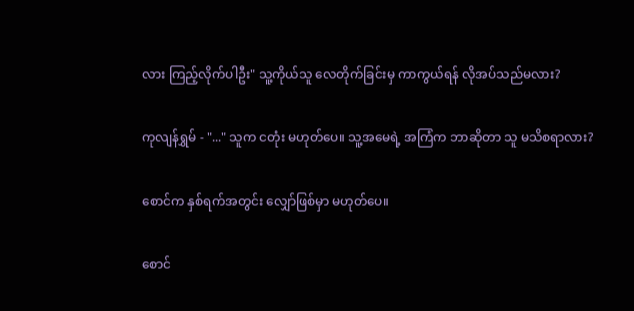လား ကြည့်လိုက်ပါဦး" သူ့ကိုယ်သူ လေတိုက်ခြင်းမှ ကာကွယ်ရန် လိုအပ်သည်မလား?

ကုလျန်ရွှမ် - "..." သူက ငတုံး မဟုတ်ပေ။ သူ့အမေရဲ့ အကြံက ဘာဆိုတာ သူ မသိစရာလား?

စောင်က နှစ်ရက်အတွင်း လျှော်ဖြစ်မှာ မဟုတ်ပေ။

စောင်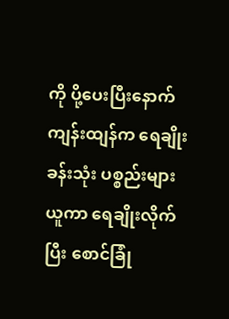ကို ပို့ပေးပြီးနောက် ကျန်းထျန်က ရေချိုးခန်းသုံး ပစ္စည်းများယူကာ ရေချိုးလိုက်ပြီး စောင်ခြုံ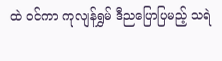ထဲ ဝင်ကာ ကုလျန်ရွှမ် ဒီညပြောပြမည့် သရဲ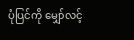ပုံပြင်ကို မျှော်လင့်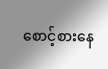စောင့်စားနေ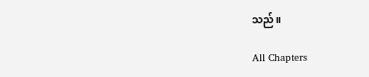သည်။

All Chapters